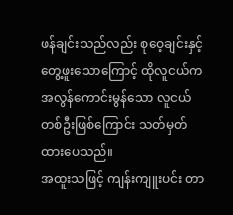ဖန်ချင်းသည်လည်း စုဝေ့ချင်းနှင့် တွေ့ဖူးသောကြောင့် ထိုလူငယ်က အလွန်ကောင်းမွန်သော လူငယ်တစ်ဦးဖြစ်ကြောင်း သတ်မှတ်ထားပေသည်။
အထူးသဖြင့် ကျန်းကျူးပင်း တာ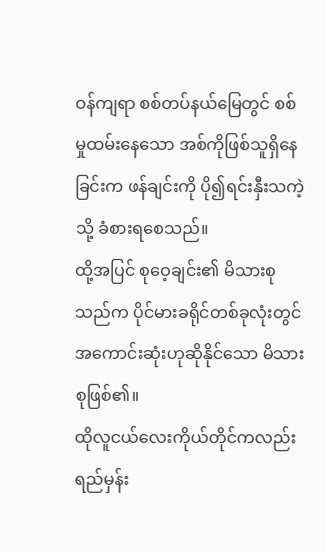ဝန်ကျရာ စစ်တပ်နယ်မြေတွင် စစ်မှုထမ်းနေသော အစ်ကိုဖြစ်သူရှိနေခြင်းက ဖန်ချင်းကို ပို၍ရင်းနှီးသကဲ့သို့ ခံစားရစေသည်။
ထို့အပြင် စုဝေ့ချင်း၏ မိသားစုသည်က ပိုင်မားခရိုင်တစ်ခုလုံးတွင် အကောင်းဆုံးဟုဆိုနိုင်သော မိသားစုဖြစ်၏။
ထိုလူငယ်လေးကိုယ်တိုင်ကလည်း ရည်မှန်း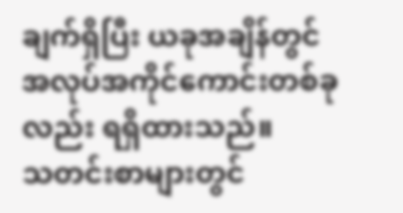ချက်ရှိပြီး ယခုအချိန်တွင် အလုပ်အကိုင်ကောင်းတစ်ခုလည်း ရရှိထားသည်။
သတင်းစာများတွင်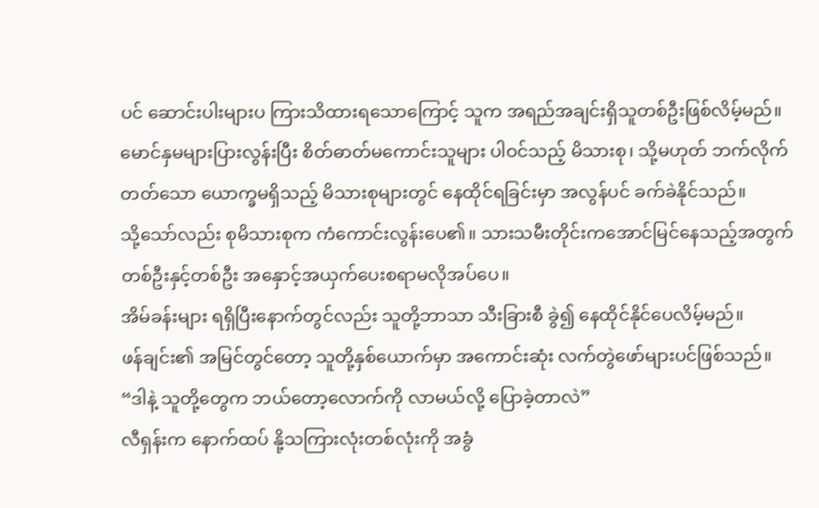ပင် ဆောင်းပါးများပ ကြားသိထားရသောကြောင့် သူက အရည်အချင်းရှိသူတစ်ဦးဖြစ်လိမ့်မည်။
မောင်နှမများပြားလွန်းပြီး စိတ်ဓာတ်မကောင်းသူများ ပါဝင်သည့် မိသားစု၊ သို့မဟုတ် ဘက်လိုက်တတ်သော ယောက္ခမရှိသည့် မိသားစုများတွင် နေထိုင်ရခြင်းမှာ အလွန်ပင် ခက်ခဲနိုင်သည်။
သို့သော်လည်း စုမိသားစုက ကံကောင်းလွန်းပေ၏။ သားသမီးတိုင်းကအောင်မြင်နေသည့်အတွက် တစ်ဦးနှင့်တစ်ဦး အနှောင့်အယှက်ပေးစရာမလိုအပ်ပေ။
အိမ်ခန်းများ ရရှိပြီးနောက်တွင်လည်း သူတို့ဘာသာ သီးခြားစီ ခွဲ၍ နေထိုင်နိုင်ပေလိမ့်မည်။
ဖန်ချင်း၏ အမြင်တွင်တော့ သူတို့နှစ်ယောက်မှာ အကောင်းဆုံး လက်တွဲဖော်များပင်ဖြစ်သည်။
“ဒါနဲ့ သူတို့တွေက ဘယ်တော့လောက်ကို လာမယ်လို့ ပြောခဲ့တာလဲ”
လီရှန်းက နောက်ထပ် နို့သကြားလုံးတစ်လုံးကို အခွံ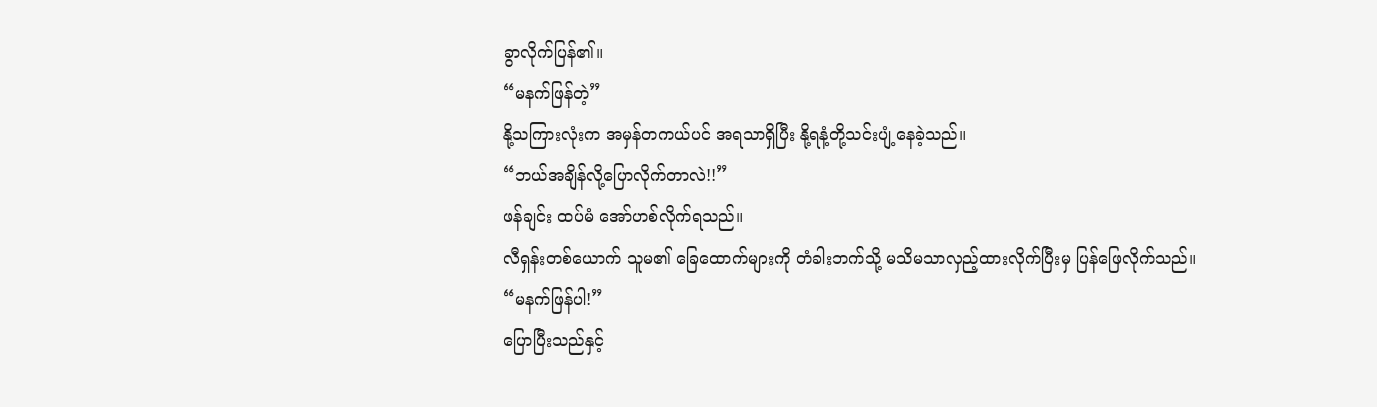ခွာလိုက်ပြန်၏။
“မနက်ဖြန်တဲ့”
နို့သကြားလုံးက အမှန်တကယ်ပင် အရသာရှိပြီး နို့ရနံ့တို့သင်းပျံ့နေခဲ့သည်။
“ဘယ်အချိန်လို့ပြောလိုက်တာလဲ!!”
ဖန်ချင်း ထပ်မံ အော်ဟစ်လိုက်ရသည်။
လီရှန်းတစ်ယောက် သူမ၏ ခြေထောက်များကို တံခါးဘက်သို့ မသိမသာလှည့်ထားလိုက်ပြီးမှ ပြန်ဖြေလိုက်သည်။
“မနက်ဖြန်ပါ!”
ပြောပြီးသည်နှင့်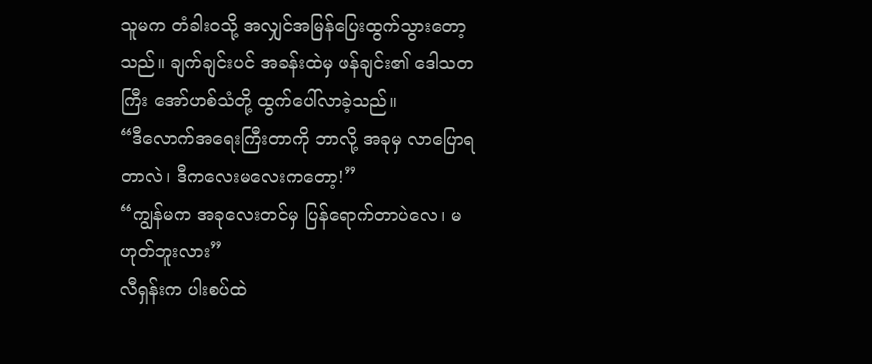သူမက တံခါးဝသို့ အလျှင်အမြန်ပြေးထွက်သွားတော့သည်။ ချက်ချင်းပင် အခန်းထဲမှ ဖန်ချင်း၏ ဒေါသတကြီး အော်ဟစ်သံတို့ ထွက်ပေါ်လာခဲ့သည်။
“ဒီလောက်အရေးကြီးတာကို ဘာလို့ အခုမှ လာပြောရတာလဲ၊ ဒီကလေးမလေးကတော့!”
“ကျွန်မက အခုလေးတင်မှ ပြန်ရောက်တာပဲလေ၊ မဟုတ်ဘူးလား”
လီရှန်းက ပါးစပ်ထဲ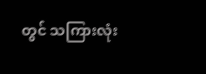တွင် သကြားလုံး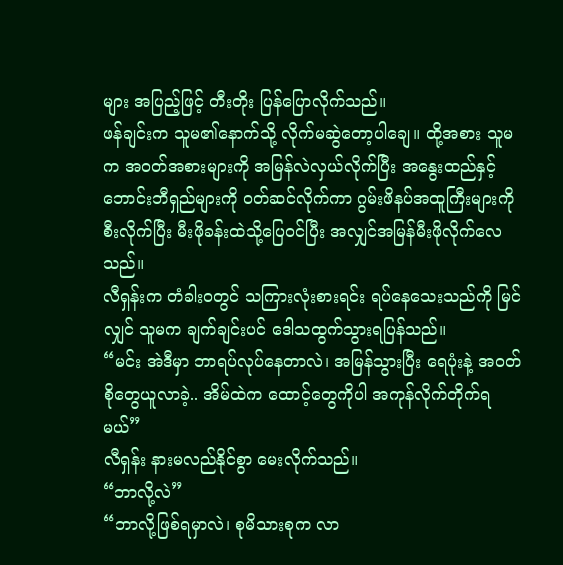များ အပြည့်ဖြင့် တီးတိုး ပြန်ပြောလိုက်သည်။
ဖန်ချင်းက သူမ၏နောက်သို့ လိုက်မဆွဲတော့ပါချေ။ ထို့အစား သူမက အဝတ်အစားများကို အမြန်လဲလှယ်လိုက်ပြီး အနွေးထည်နှင့် ဘောင်းဘီရှည်များကို ဝတ်ဆင်လိုက်ကာ ဂွမ်းဖိနပ်အထူကြီးများကို စီးလိုက်ပြီး မီးဖိုခန်းထဲသို့ပြေဝင်ပြီး အလျှင်အမြန်မီးဖိုလိုက်လေသည်။
လီရှန်းက တံခါးဝတွင် သကြားလုံးစားရင်း ရပ်နေသေးသည်ကို မြင်လျှင် သူမက ချက်ချင်းပင် ဒေါသထွက်သွားရပြန်သည်။
“မင်း အဲဒီမှာ ဘာရပ်လုပ်နေတာလဲ၊ အမြန်သွားပြီး ရေပုံးနဲ့ အဝတ်စိုတွေယူလာခဲ့.. အိမ်ထဲက ထောင့်တွေကိုပါ အကုန်လိုက်တိုက်ရမယ်”
လီရှန်း နားမလည်နိုင်စွာ မေးလိုက်သည်။
“ဘာလို့လဲ”
“ဘာလို့ဖြစ်ရမှာလဲ၊ စုမိသားစုက လာ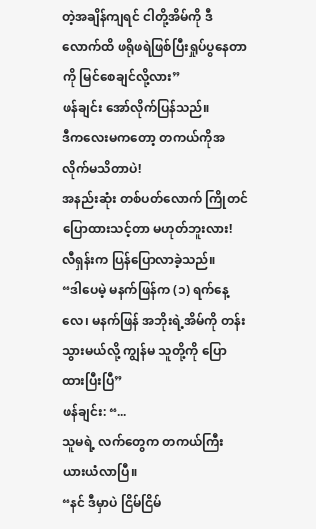တဲ့အချိန်ကျရင် ငါတို့အိမ်ကို ဒီလောက်ထိ ဖရိုဖရဲဖြစ်ပြီးရှုပ်ပွနေတာကို မြင်စေချင်လို့လား”
ဖန်ချင်း အော်လိုက်ပြန်သည်။
ဒီကလေးမကတော့ တကယ်ကိုအလိုက်မသိတာပဲ!
အနည်းဆုံး တစ်ပတ်လောက် ကြိုတင်ပြောထားသင့်တာ မဟုတ်ဘူးလား!
လီရှန်းက ပြန်ပြောလာခဲ့သည်။
“ဒါပေမဲ့ မနက်ဖြန်က (၁) ရက်နေ့လေ၊ မနက်ဖြန် အဘိုးရဲ့အိမ်ကို တန်းသွားမယ်လို့ ကျွန်မ သူတို့ကို ပြောထားပြီးပြီ”
ဖန်ချင်း: “...
သူမရဲ့ လက်တွေက တကယ်ကြီး ယားယံလာပြီ။
“နင် ဒီမှာပဲ ငြိမ်ငြိမ်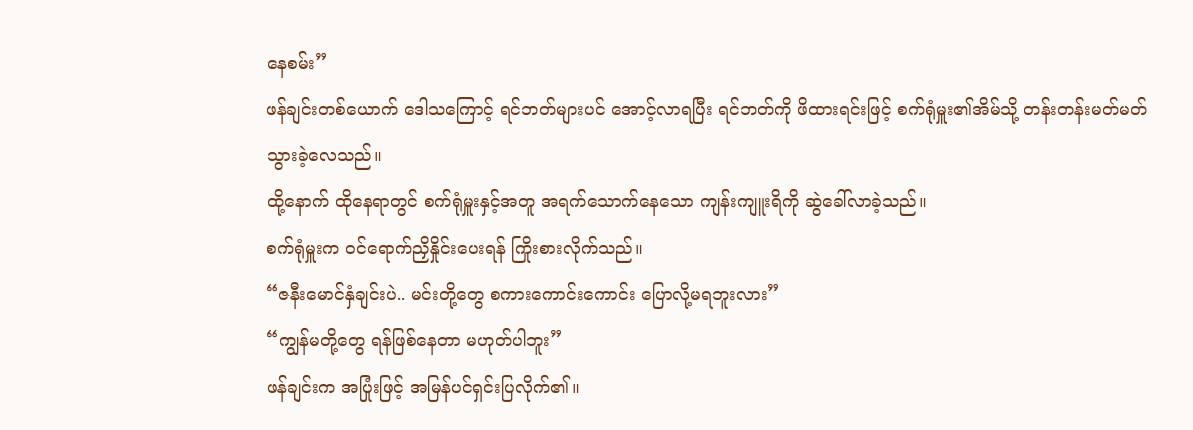နေစမ်း”
ဖန်ချင်းတစ်ယောက် ဒေါသကြောင့် ရင်ဘတ်များပင် အောင့်လာရပြီး ရင်ဘတ်ကို ဖိထားရင်းဖြင့် စက်ရုံမှူး၏အိမ်သို့ တန်းတန်းမတ်မတ် သွားခဲ့လေသည်။
ထို့နောက် ထိုနေရာတွင် စက်ရုံမှူးနှင့်အတူ အရက်သောက်နေသော ကျန်းကျူးရိကို ဆွဲခေါ်လာခဲ့သည်။
စက်ရုံမှူးက ဝင်ရောက်ညှိနှိုင်းပေးရန် ကြိုးစားလိုက်သည်။
“ဇနီးမောင်နှံချင်းပဲ.. မင်းတို့တွေ စကားကောင်းကောင်း ပြောလို့မရဘူးလား”
“ကျွန်မတို့တွေ ရန်ဖြစ်နေတာ မဟုတ်ပါဘူး”
ဖန်ချင်းက အပြုံးဖြင့် အမြန်ပင်ရှင်းပြလိုက်၏။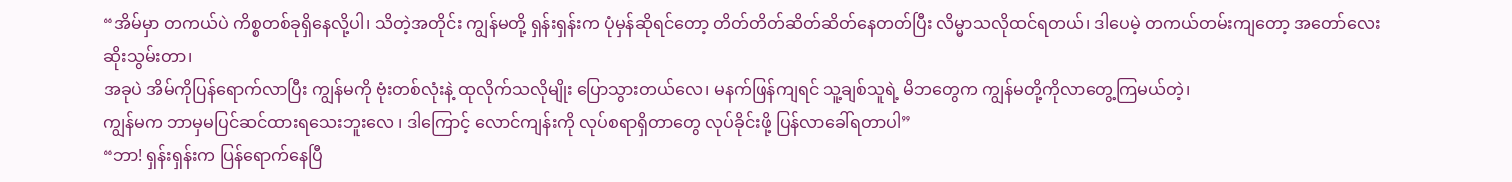“အိမ်မှာ တကယ်ပဲ ကိစ္စတစ်ခုရှိနေလို့ပါ၊ သိတဲ့အတိုင်း ကျွန်မတို့ ရှန်းရှန်းက ပုံမှန်ဆိုရင်တော့ တိတ်တိတ်ဆိတ်ဆိတ်နေတတ်ပြီး လိမ္မာသလိုထင်ရတယ်၊ ဒါပေမဲ့ တကယ်တမ်းကျတော့ အတော်လေးဆိုးသွမ်းတာ၊
အခုပဲ အိမ်ကိုပြန်ရောက်လာပြီး ကျွန်မကို ဗုံးတစ်လုံးနဲ့ ထုလိုက်သလိုမျိုး ပြောသွားတယ်လေ၊ မနက်ဖြန်ကျရင် သူ့ချစ်သူရဲ့ မိဘတွေက ကျွန်မတို့ကိုလာတွေ့ကြမယ်တဲ့၊
ကျွန်မက ဘာမှမပြင်ဆင်ထားရသေးဘူးလေ ၊ ဒါကြောင့် လောင်ကျန်းကို လုပ်စရာရှိတာတွေ လုပ်ခိုင်းဖို့ ပြန်လာခေါ်ရတာပါ”
“ဘာ! ရှန်းရှန်းက ပြန်ရောက်နေပြီ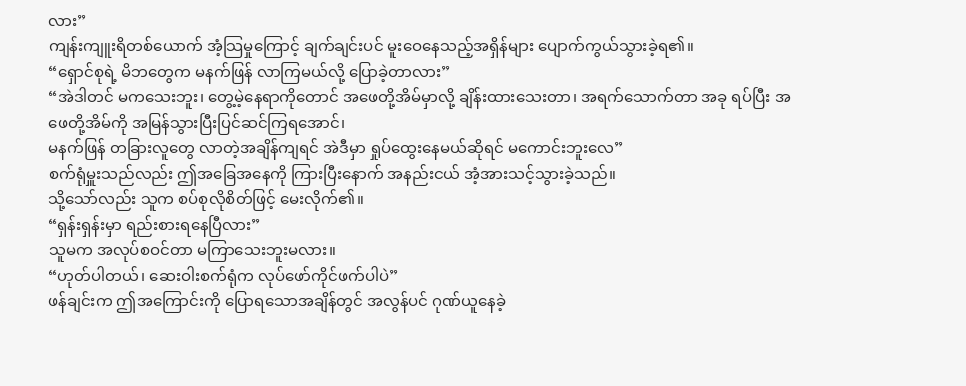လား”
ကျန်းကျူးရိတစ်ယောက် အံ့သြမှုကြောင့် ချက်ချင်းပင် မူးဝေနေသည့်အရှိန်များ ပျောက်ကွယ်သွားခဲ့ရ၏။
“ရှောင်စုရဲ့ မိဘတွေက မနက်ဖြန် လာကြမယ်လို့ ပြောခဲ့တာလား”
“အဲဒါတင် မကသေးဘူး၊ တွေ့မဲ့နေရာကိုတောင် အဖေတို့အိမ်မှာလို့ ချိန်းထားသေးတာ၊ အရက်သောက်တာ အခု ရပ်ပြီး အဖေတို့အိမ်ကို အမြန်သွားပြီးပြင်ဆင်ကြရအောင်၊
မနက်ဖြန် တခြားလူတွေ လာတဲ့အချိန်ကျရင် အဲဒီမှာ ရှုပ်ထွေးနေမယ်ဆိုရင် မကောင်းဘူးလေ”
စက်ရုံမှူးသည်လည်း ဤအခြေအနေကို ကြားပြီးနောက် အနည်းငယ် အံ့အားသင့်သွားခဲ့သည်။
သို့သော်လည်း သူက စပ်စုလိုစိတ်ဖြင့် မေးလိုက်၏။
“ရှန်းရှန်းမှာ ရည်းစားရနေပြီလား”
သူမက အလုပ်စဝင်တာ မကြာသေးဘူးမလား။
“ဟုတ်ပါတယ်၊ ဆေးဝါးစက်ရုံက လုပ်ဖော်ကိုင်ဖက်ပါပဲ”
ဖန်ချင်းက ဤအကြောင်းကို ပြောရသောအချိန်တွင် အလွန်ပင် ဂုဏ်ယူနေခဲ့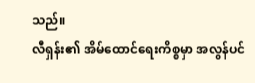သည်။
လီရှန်း၏ အိမ်ထောင်ရေးကိစ္စမှာ အလွန်ပင်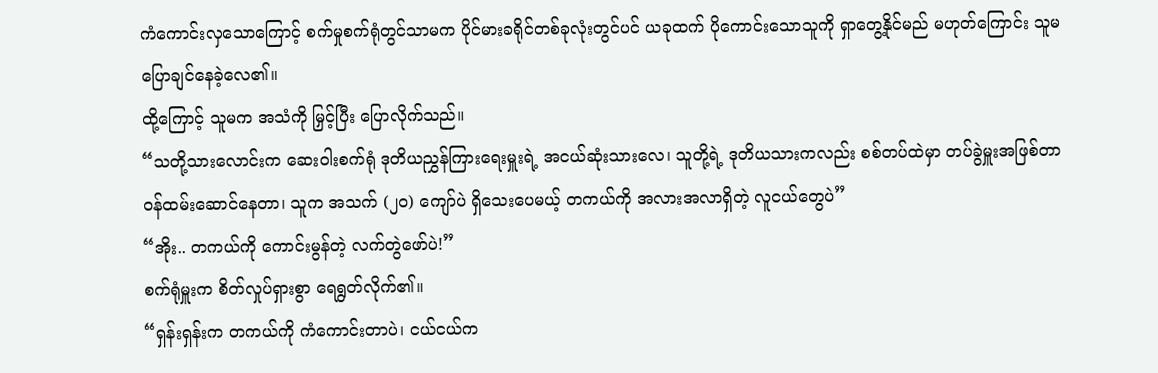ကံကောင်းလှသောကြောင့် စက်မှုစက်ရုံတွင်သာမက ပိုင်မားခရိုင်တစ်ခုလုံးတွင်ပင် ယခုထက် ပိုကောင်းသောသူကို ရှာတွေ့နိုင်မည် မဟုတ်ကြောင်း သူမ ပြောချင်နေခဲ့လေ၏။
ထို့ကြောင့် သူမက အသံကို မြှင့်ပြီး ပြောလိုက်သည်။
“သတို့သားလောင်းက ဆေးဝါးစက်ရုံ ဒုတိယညွှန်ကြားရေးမှူးရဲ့ အငယ်ဆုံးသားလေ၊ သူတို့ရဲ့ ဒုတိယသားကလည်း စစ်တပ်ထဲမှာ တပ်ခွဲမှူးအဖြစ်တာဝန်ထမ်းဆောင်နေတာ၊ သူက အသက် (၂၀) ကျော်ပဲ ရှိသေးပေမယ့် တကယ်ကို အလားအလာရှိတဲ့ လူငယ်တွေပဲ”
“အိုး.. တကယ်ကို ကောင်းမွန်တဲ့ လက်တွဲဖော်ပဲ!”
စက်ရုံမှူးက စိတ်လှုပ်ရှားစွာ ရေရွတ်လိုက်၏။
“ရှန်းရှန်းက တကယ်ကို ကံကောင်းတာပဲ၊ ငယ်ငယ်က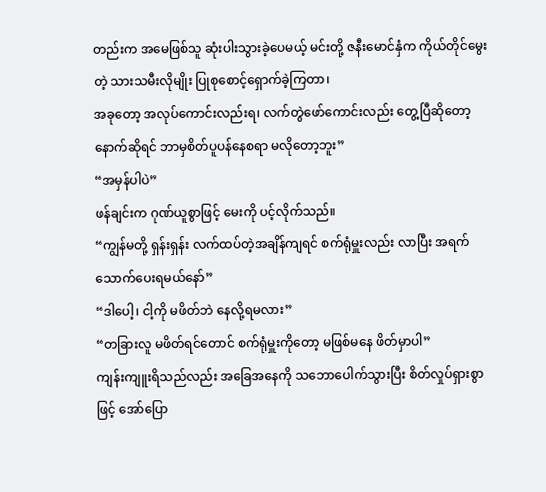တည်းက အမေဖြစ်သူ ဆုံးပါးသွားခဲ့ပေမယ့် မင်းတို့ ဇနီးမောင်နှံက ကိုယ်တိုင်မွေးတဲ့ သားသမီးလိုမျိုး ပြုစုစောင့်ရှောက်ခဲ့ကြတာ၊
အခုတော့ အလုပ်ကောင်းလည်းရ၊ လက်တွဲဖော်ကောင်းလည်း တွေ့ပြီဆိုတော့ နောက်ဆိုရင် ဘာမှစိတ်ပူပန်နေစရာ မလိုတော့ဘူး”
“အမှန်ပါပဲ”
ဖန်ချင်းက ဂုဏ်ယူစွာဖြင့် မေးကို ပင့်လိုက်သည်။
“ကျွန်မတို့ ရှန်းရှန်း လက်ထပ်တဲ့အချိန်ကျရင် စက်ရုံမှူးလည်း လာပြီး အရက်သောက်ပေးရမယ်နော်”
“ဒါပေါ့၊ ငါ့ကို မဖိတ်ဘဲ နေလို့ရမလား”
“တခြားလူ မဖိတ်ရင်တောင် စက်ရုံမှူးကိုတော့ မဖြစ်မနေ ဖိတ်မှာပါ”
ကျန်းကျူးရိသည်လည်း အခြေအနေကို သဘောပေါက်သွားပြီး စိတ်လှုပ်ရှားစွာဖြင့် အော်ပြော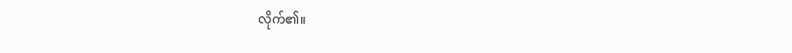လိုက်၏။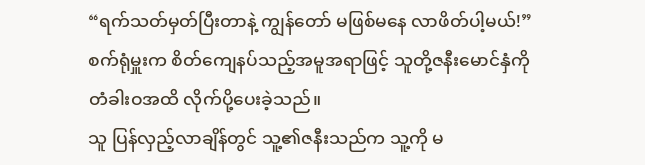“ရက်သတ်မှတ်ပြီးတာနဲ့ ကျွန်တော် မဖြစ်မနေ လာဖိတ်ပါ့မယ်!”
စက်ရုံမှူးက စိတ်ကျေနပ်သည့်အမူအရာဖြင့် သူတို့ဇနီးမောင်နှံကို တံခါးဝအထိ လိုက်ပို့ပေးခဲ့သည်။
သူ ပြန်လှည့်လာချိန်တွင် သူ့၏ဇနီးသည်က သူ့ကို မ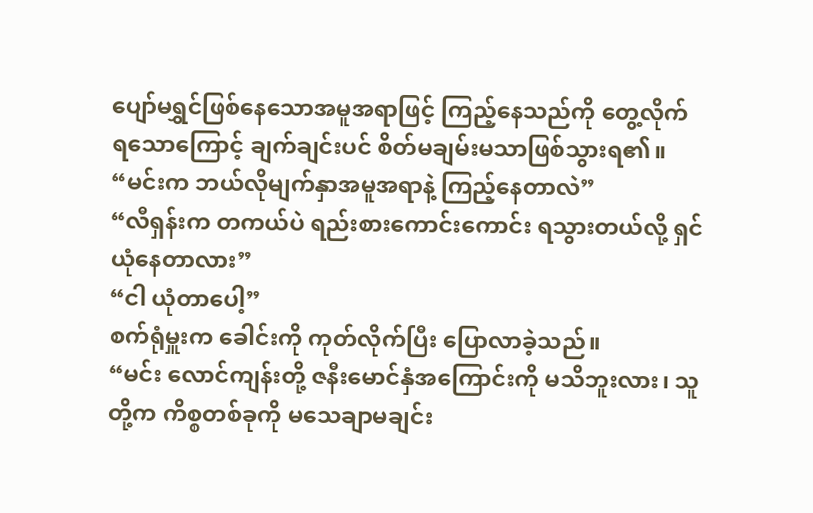ပျော်မရွှင်ဖြစ်နေသောအမူအရာဖြင့် ကြည့်နေသည်ကို တွေ့လိုက်ရသောကြောင့် ချက်ချင်းပင် စိတ်မချမ်းမသာဖြစ်သွားရ၏။
“မင်းက ဘယ်လိုမျက်နှာအမူအရာနဲ့ ကြည့်နေတာလဲ”
“လီရှန်းက တကယ်ပဲ ရည်းစားကောင်းကောင်း ရသွားတယ်လို့ ရှင် ယုံနေတာလား”
“ငါ ယုံတာပေါ့”
စက်ရုံမှူးက ခေါင်းကို ကုတ်လိုက်ပြီး ပြောလာခဲ့သည်။
“မင်း လောင်ကျန်းတို့ ဇနီးမောင်နှံအကြောင်းကို မသိဘူးလား၊ သူတို့က ကိစ္စတစ်ခုကို မသေချာမချင်း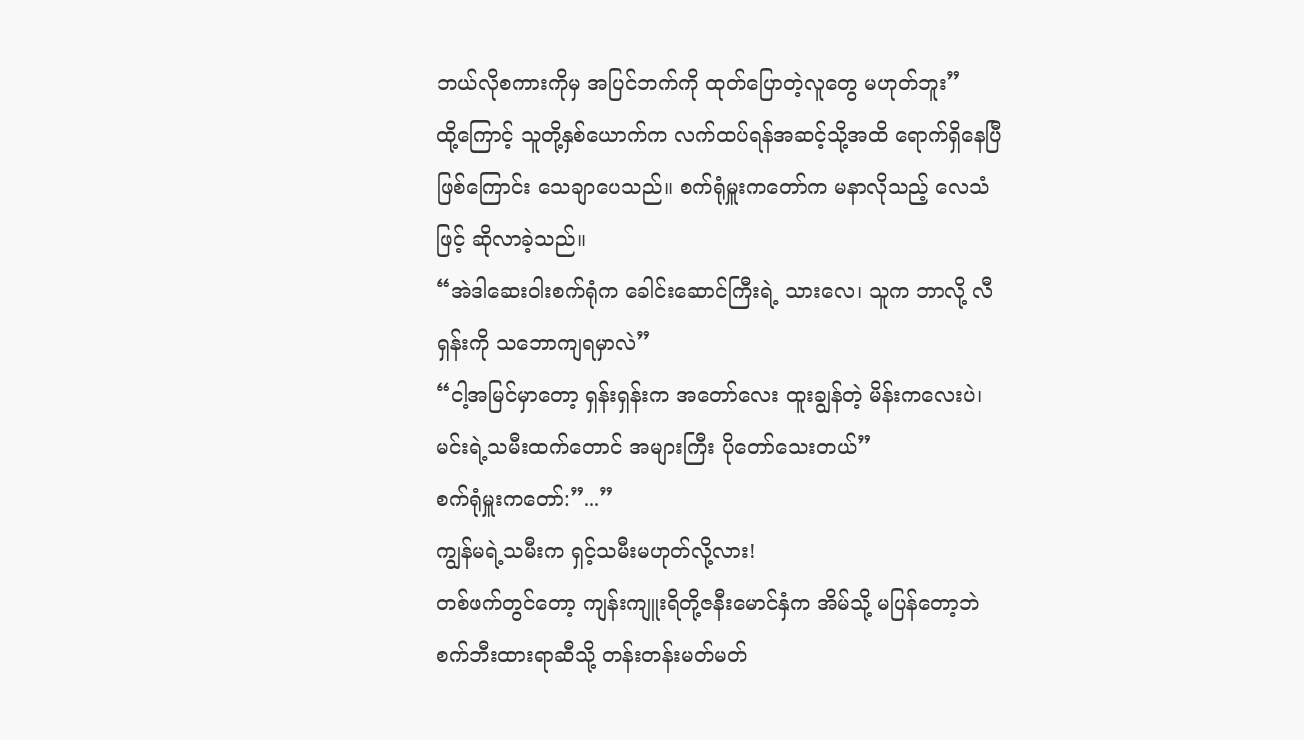ဘယ်လိုစကားကိုမှ အပြင်ဘက်ကို ထုတ်ပြောတဲ့လူတွေ မဟုတ်ဘူး”
ထို့ကြောင့် သူတို့နှစ်ယောက်က လက်ထပ်ရန်အဆင့်သို့အထိ ရောက်ရှိနေပြီဖြစ်ကြောင်း သေချာပေသည်။ စက်ရုံမှူးကတော်က မနာလိုသည့် လေသံဖြင့် ဆိုလာခဲ့သည်။
“အဲဒါဆေးဝါးစက်ရုံက ခေါင်းဆောင်ကြီးရဲ့ သားလေ၊ သူက ဘာလို့ လီရှန်းကို သဘောကျရမှာလဲ”
“ငါ့အမြင်မှာတော့ ရှန်းရှန်းက အတော်လေး ထူးချွန်တဲ့ မိန်းကလေးပဲ၊ မင်းရဲ့သမီးထက်တောင် အများကြီး ပိုတော်သေးတယ်”
စက်ရုံမှူးကတော်:”...”
ကျွန်မရဲ့သမီးက ရှင့်သမီးမဟုတ်လို့လား!
တစ်ဖက်တွင်တော့ ကျန်းကျူးရိတို့ဇနီးမောင်နှံက အိမ်သို့ မပြန်တော့ဘဲ စက်ဘီးထားရာဆီသို့ တန်းတန်းမတ်မတ်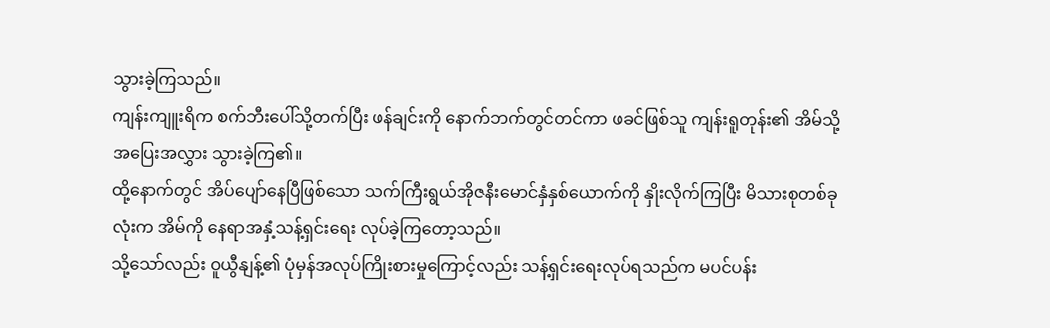သွားခဲ့ကြသည်။
ကျန်းကျူးရိက စက်ဘီးပေါ်သို့တက်ပြီး ဖန်ချင်းကို နောက်ဘက်တွင်တင်ကာ ဖခင်ဖြစ်သူ ကျန်းရူတုန်း၏ အိမ်သို့ အပြေးအလွှား သွားခဲ့ကြ၏။
ထို့နောက်တွင် အိပ်ပျော်နေပြီဖြစ်သော သက်ကြီးရွယ်အိုဇနီးမောင်နှံနှစ်ယောက်ကို နှိုးလိုက်ကြပြီး မိသားစုတစ်ခုလုံးက အိမ်ကို နေရာအနှံ့သန့်ရှင်းရေး လုပ်ခဲ့ကြတော့သည်။
သို့သော်လည်း ဝူယွီနျန့်၏ ပုံမှန်အလုပ်ကြိုးစားမှုကြောင့်လည်း သန့်ရှင်းရေးလုပ်ရသည်က မပင်ပန်း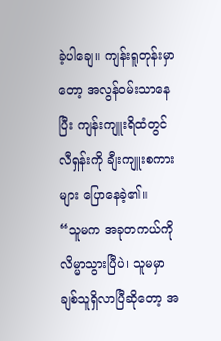ခဲ့ပါချေ။ ကျန်းရူတုန်းမှာတော့ အလွန်ဝမ်းသာနေပြီး ကျန်းကျူးရိထံတွင် လီရှန်းကို ချီးကျူးစကားများ ပြောနေခဲ့၏။
“သူမက အခုတကယ်ကို လိမ္မာသွားပြီပဲ၊ သူမမှာ ချစ်သူရှိလာပြီဆိုတော့ အ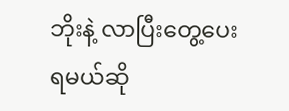ဘိုးနဲ့ လာပြီးတွေ့ပေးရမယ်ဆို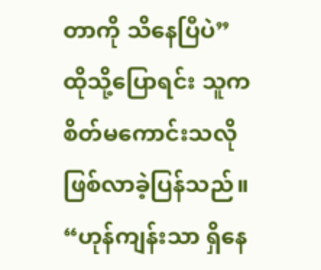တာကို သိနေပြီပဲ”
ထိုသို့ပြောရင်း သူက စိတ်မကောင်းသလို ဖြစ်လာခဲ့ပြန်သည်။
“ဟုန်ကျန်းသာ ရှိနေ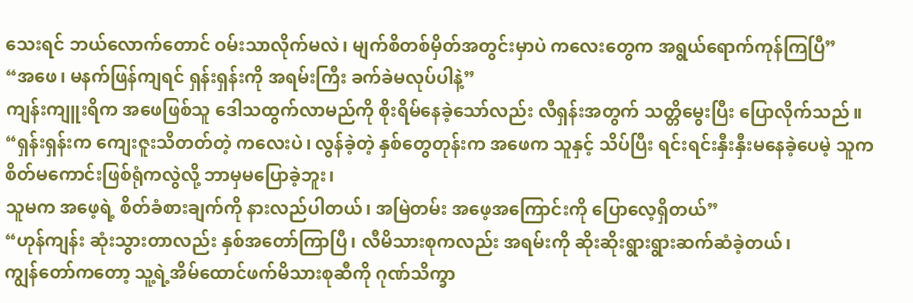သေးရင် ဘယ်လောက်တောင် ဝမ်းသာလိုက်မလဲ၊ မျက်စိတစ်မှိတ်အတွင်းမှာပဲ ကလေးတွေက အရွယ်ရောက်ကုန်ကြပြီ”
“အဖေ၊ မနက်ဖြန်ကျရင် ရှန်းရှန်းကို အရမ်းကြီး ခက်ခဲမလုပ်ပါနဲ့”
ကျန်းကျူးရိက အဖေဖြစ်သူ ဒေါသထွက်လာမည်ကို စိုးရိမ်နေခဲ့သော်လည်း လီရှန်းအတွက် သတ္တိမွေးပြီး ပြောလိုက်သည်။
“ရှန်းရှန်းက ကျေးဇူးသိတတ်တဲ့ ကလေးပဲ၊ လွန်ခဲ့တဲ့ နှစ်တွေတုန်းက အဖေက သူနှင့် သိပ်ပြီး ရင်းရင်းနှီးနှီးမနေခဲ့ပေမဲ့ သူက စိတ်မကောင်းဖြစ်ရုံကလွဲလို့ ဘာမှမပြောခဲ့ဘူး၊
သူမက အဖေ့ရဲ့ စိတ်ခံစားချက်ကို နားလည်ပါတယ်၊ အမြဲတမ်း အဖေ့အကြောင်းကို ပြောလေ့ရှိတယ်”
“ဟုန်ကျန်း ဆုံးသွားတာလည်း နှစ်အတော်ကြာပြီ၊ လီမိသားစုကလည်း အရမ်းကို ဆိုးဆိုးရွားရွားဆက်ဆံခဲ့တယ်၊
ကျွန်တော်ကတော့ သူ့ရဲ့အိမ်ထောင်ဖက်မိသားစုဆီကို ဂုဏ်သိက္ခာ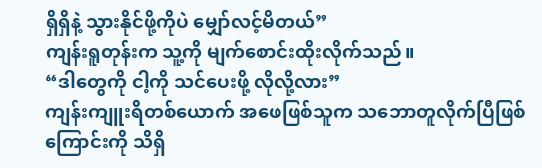ရှိရှိနဲ့ သွားနိုင်ဖို့ကိုပဲ မျှော်လင့်မိတယ်”
ကျန်းရူတုန်းက သူ့ကို မျက်စောင်းထိုးလိုက်သည်။
“ဒါတွေကို ငါ့ကို သင်ပေးဖို့ လိုလို့လား”
ကျန်းကျူးရိတစ်ယောက် အဖေဖြစ်သူက သဘောတူလိုက်ပြီဖြစ်ကြောင်းကို သိရှိ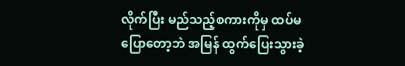လိုက်ပြီး မည်သည့်စကားကိုမှ ထပ်မပြောတော့ဘဲ အမြန် ထွက်ပြေးသွားခဲ့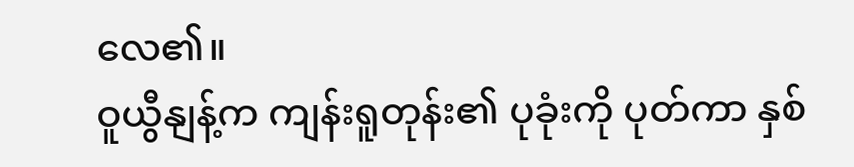လေ၏။
ဝူယွီနျန့်က ကျန်းရူတုန်း၏ ပုခုံးကို ပုတ်ကာ နှစ်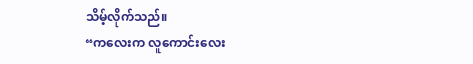သိမ့်လိုက်သည်။
“ကလေးက လူကောင်းလေး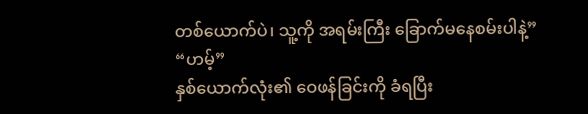တစ်ယောက်ပဲ၊ သူ့ကို အရမ်းကြီး ခြောက်မနေစမ်းပါနဲ့”
“ဟမ့်”
နှစ်ယောက်လုံး၏ ဝေဖန်ခြင်းကို ခံရပြီး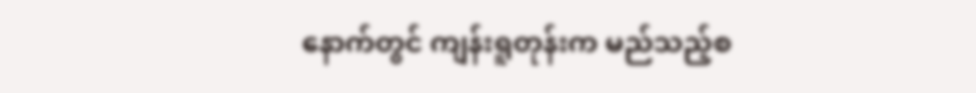နောက်တွင် ကျန်းရူတုန်းက မည်သည့်စ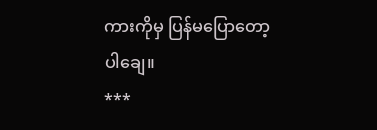ကားကိုမှ ပြန်မပြောတော့ပါချေ။
***